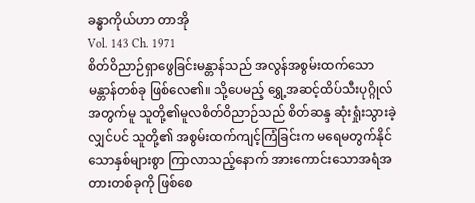ခန္ဓာကိုယ်ဟာ တာအို
Vol. 143 Ch. 1971
စိတ်ဝိညာဉ်ရှာဖွေခြင်းမန္တာန်သည် အလွန်အစွမ်းထက်သော မန္တာန်တစ်ခု ဖြစ်လေ၏။ သို့ပေမည့် ရွှေ့အဆင့်ထိပ်သီးပုဂ္ဂိုလ်အတွက်မူ သူတို့၏မူလစိတ်ဝိညာဉ်သည် စိတ်ဆန္ဒ ဆုံးရှုံးသွားခဲ့လျှင်ပင် သူတို့၏ အစွမ်းထက်ကျင့်ကြံခြင်းက မရေမတွက်နိုင်သောနှစ်များစွာ ကြာလာသည့်နောက် အားကောင်းသောအရံအတားတစ်ခုကို ဖြစ်စေ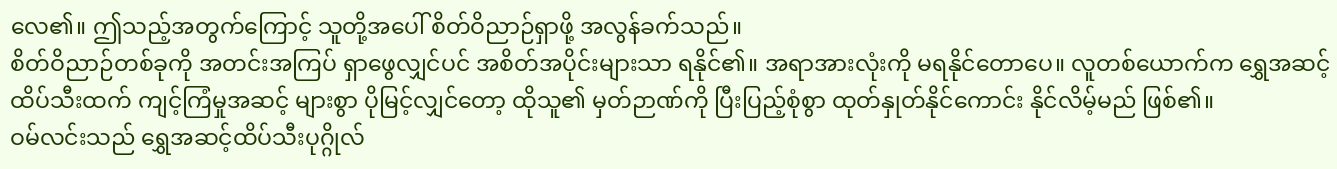လေ၏။ ဤသည့်အတွက်ကြောင့် သူတို့အပေါ် စိတ်ဝိညာဉ်ရှာဖို့ အလွန်ခက်သည်။
စိတ်ဝိညာဉ်တစ်ခုကို အတင်းအကြပ် ရှာဖွေလျှင်ပင် အစိတ်အပိုင်းများသာ ရနိုင်၏။ အရာအားလုံးကို မရနိုင်တောပေ။ လူတစ်ယောက်က ရွှေအဆင့်ထိပ်သီးထက် ကျင့်ကြံမှုအဆင့် များစွာ ပိုမြင့်လျှင်တော့ ထိုသူ၏ မှတ်ဉာဏ်ကို ပြီးပြည့်စုံစွာ ထုတ်နှုတ်နိုင်ကောင်း နိုင်လိမ့်မည် ဖြစ်၏။
ဝမ်လင်းသည် ရွှေအဆင့်ထိပ်သီးပုဂ္ဂိုလ်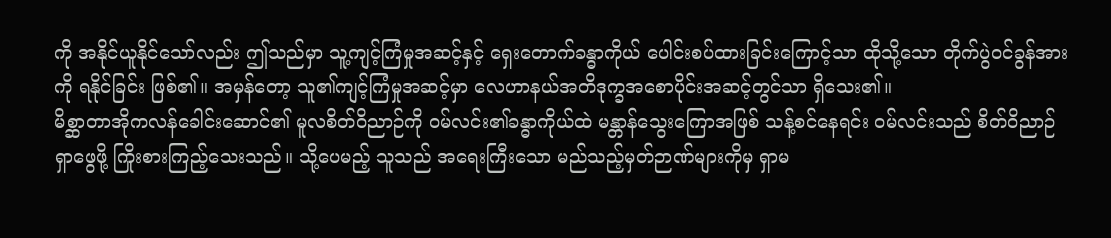ကို အနိုင်ယူနိုင်သော်လည်း ဤသည်မှာ သူ့ကျင့်ကြံမှုအဆင့်နှင့် ရှေးတောက်ခန္ဓာကိုယ် ပေါင်းစပ်ထားခြင်းကြောင့်သာ ထိုသို့သော တိုက်ပွဲဝင်ခွန်အားကို ရနိုင်ခြင်း ဖြစ်၏။ အမှန်တော့ သူ၏ကျင့်ကြံမှုအဆင့်မှာ လေဟာနယ်အတိဒုက္ခအစောပိုင်းအဆင့်တွင်သာ ရှိသေး၏။
မိစ္ဆာတာအိုကလန်ခေါင်းဆောင်၏ မူလစိတ်ဝိညာဉ်ကို ဝမ်လင်း၏ခန္ဓာကိုယ်ထဲ မန္တာန်သွေးကြောအဖြစ် သန့်စင်နေရင်း ဝမ်လင်းသည် စိတ်ဝိညာဉ်ရှာဖွေဖို့ ကြိုးစားကြည့်သေးသည်။ သို့ပေမည့် သူသည် အရေးကြီးသော မည်သည့်မှတ်ဉာဏ်များကိုမှ ရှာမ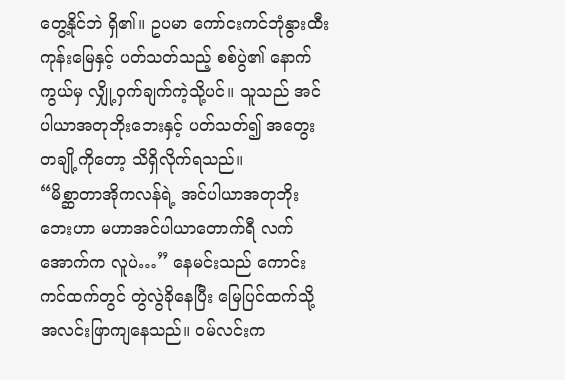တွေ့နိုင်ဘဲ ရှိ၏။ ဥပမာ ကော်ငးကင်ဘုံနွားထီးကုန်းမြေနှင့် ပတ်သတ်သည့် စစ်ပွဲ၏ နောက်ကွယ်မှ လျှို့ဝှက်ချက်ကဲ့သို့ပင်။ သူသည် အင်ပါယာအတုဘိုးဘေးနှင့် ပတ်သတ်၍ အတွေးတချို့ကိုတော့ သိရှိလိုက်ရသည်။
“မိစ္ဆာတာအိုကလန်ရဲ့ အင်ပါယာအတုဘိုးဘေးဟာ မဟာအင်ပါယာတောက်ရီ လက်အောက်က လူပဲ…” နေမင်းသည် ကောင်းကင်ထက်တွင် တွဲလွဲခိုနေပြီး မြေပြင်ထက်သို့ အလင်းဖြာကျနေသည်။ ဝမ်လင်းက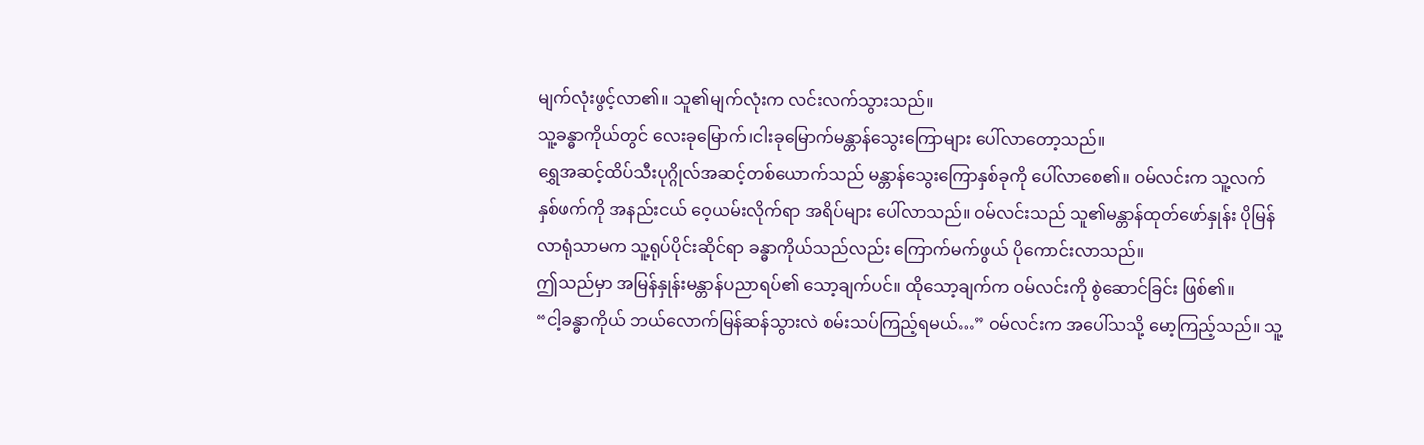မျက်လုံးဖွင့်လာ၏။ သူ၏မျက်လုံးက လင်းလက်သွားသည်။
သူ့ခန္ဓာကိုယ်တွင် လေးခုမြောက်၊ငါးခုမြောက်မန္တာန်သွေးကြောများ ပေါ်လာတော့သည်။
ရွှေအဆင့်ထိပ်သီးပုဂ္ဂိုလ်အဆင့်တစ်ယောက်သည် မန္တာန်သွေးကြောနှစ်ခုကို ပေါ်လာစေ၏။ ဝမ်လင်းက သူ့လက်နှစ်ဖက်ကို အနည်းငယ် ဝေ့ယမ်းလိုက်ရာ အရိပ်များ ပေါ်လာသည်။ ဝမ်လင်းသည် သူ၏မန္တာန်ထုတ်ဖော်နှုန်း ပိုမြန်လာရုံသာမက သူ့ရုပ်ပိုင်းဆိုင်ရာ ခန္ဓာကိုယ်သည်လည်း ကြောက်မက်ဖွယ် ပိုကောင်းလာသည်။
ဤသည်မှာ အမြန်နှုန်းမန္တာန်ပညာရပ်၏ သော့ချက်ပင်။ ထိုသော့ချက်က ဝမ်လင်းကို စွဲဆောင်ခြင်း ဖြစ်၏။
“ငါ့ခန္ဓာကိုယ် ဘယ်လောက်မြန်ဆန်သွားလဲ စမ်းသပ်ကြည့်ရမယ်…” ဝမ်လင်းက အပေါ်သသို့ မော့ကြည့်သည်။ သူ့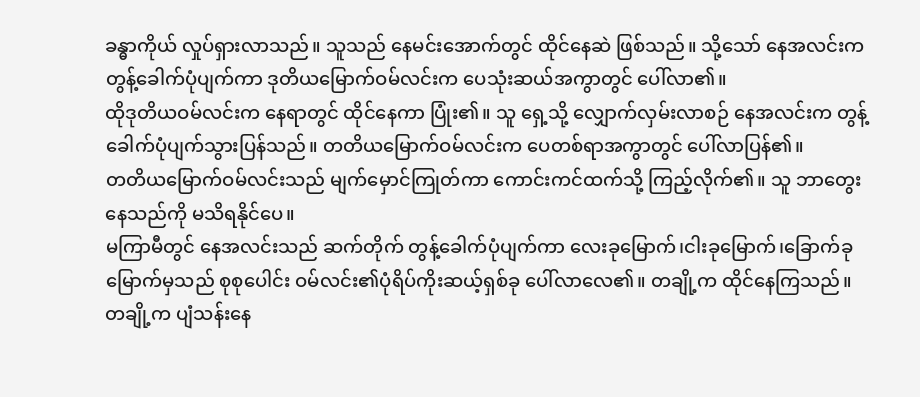ခန္ဓာကိုယ် လှုပ်ရှားလာသည်။ သူသည် နေမင်းအောက်တွင် ထိုင်နေဆဲ ဖြစ်သည်။ သို့သော် နေအလင်းက တွန့်ခေါက်ပုံပျက်ကာ ဒုတိယမြောက်ဝမ်လင်းက ပေသုံးဆယ်အကွာတွင် ပေါ်လာ၏။
ထိုဒုတိယဝမ်လင်းက နေရာတွင် ထိုင်နေကာ ပြုံး၏။ သူ ရှေ့သို့ လျှောက်လှမ်းလာစဉ် နေအလင်းက တွန့်ခေါက်ပုံပျက်သွားပြန်သည်။ တတိယမြောက်ဝမ်လင်းက ပေတစ်ရာအကွာတွင် ပေါ်လာပြန်၏။
တတိယမြောက်ဝမ်လင်းသည် မျက်မှောင်ကြုတ်ကာ ကောင်းကင်ထက်သို့ ကြည့်လိုက်၏။ သူ ဘာတွေးနေသည်ကို မသိရနိုင်ပေ။
မကြာမီတွင် နေအလင်းသည် ဆက်တိုက် တွန့်ခေါက်ပုံပျက်ကာ လေးခုမြောက်၊ငါးခုမြောက်၊ခြောက်ခုမြောက်မှသည် စုစုပေါင်း ဝမ်လင်း၏ပုံရိပ်ကိုးဆယ့်ရှစ်ခု ပေါ်လာလေ၏။ တချို့က ထိုင်နေကြသည်။ တချို့က ပျံသန်းနေ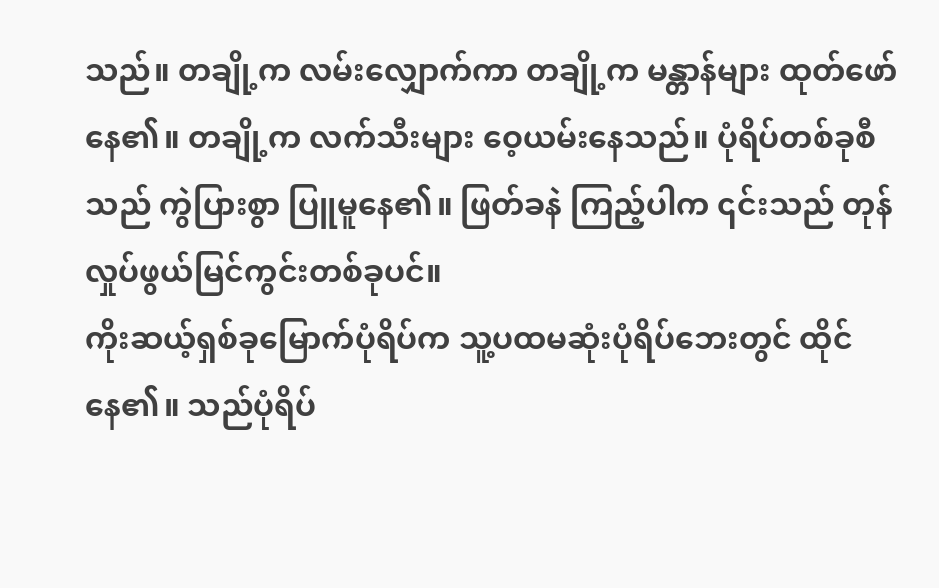သည်။ တချို့က လမ်းလျှောက်ကာ တချို့က မန္တာန်များ ထုတ်ဖော်နေ၏။ တချို့က လက်သီးများ ဝေ့ယမ်းနေသည်။ ပုံရိပ်တစ်ခုစီသည် ကွဲပြားစွာ ပြူမူနေ၏။ ဖြတ်ခနဲ ကြည့်ပါက ၎င်းသည် တုန်လှုပ်ဖွယ်မြင်ကွင်းတစ်ခုပင်။
ကိုးဆယ့်ရှစ်ခုမြောက်ပုံရိပ်က သူ့ပထမဆုံးပုံရိပ်ဘေးတွင် ထိုင်နေ၏။ သည်ပုံရိပ်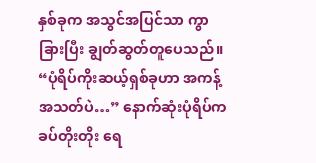နှစ်ခုက အသွင်အပြင်သာ ကွာခြားပြီး ချွတ်ဆွတ်တူပေသည်။
“ပုံရိပ်ကိုးဆယ့်ရှစ်ခုဟာ အကန့်အသတ်ပဲ…” နောက်ဆုံးပုံရိပ်က ခပ်တိုးတိုး ရေ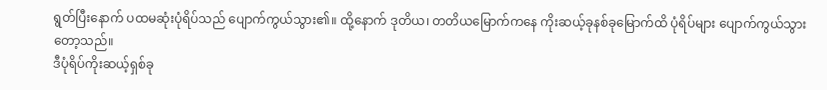ရွတ်ပြီးနောက် ပထမဆုံးပုံရိပ်သည် ပျောက်ကွယ်သွား၏။ ထို့နောက် ဒုတိယ၊ တတိယမြောက်ကနေ ကိုးဆယ့်ခုနစ်ခုမြောက်ထိ ပုံရိပ်များ ပျောက်ကွယ်သွားတော့သည်။
ဒီပုံရိပ်ကိုးဆယ့်ရှစ်ခု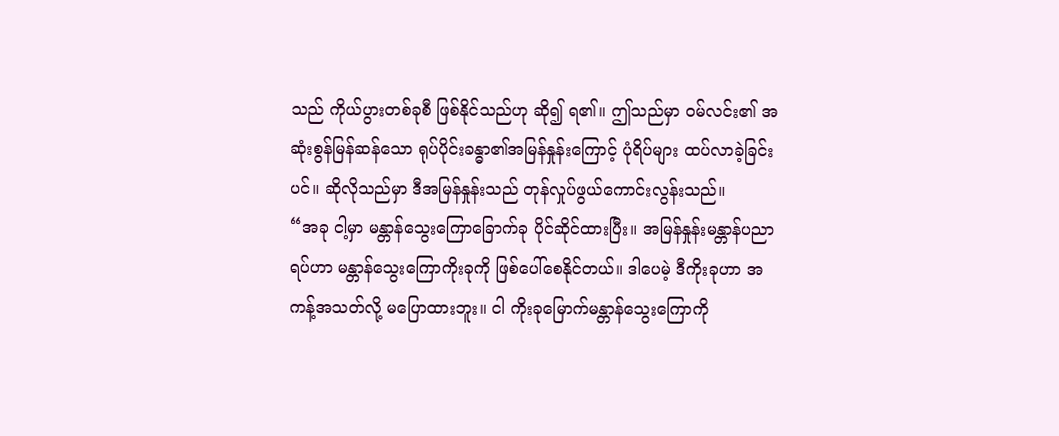သည် ကိုယ်ပွားတစ်ခုစီ ဖြစ်နိုင်သည်ဟု ဆို၍ ရ၏။ ဤသည်မှာ ဝမ်လင်း၏ အဆုံးစွန်မြန်ဆန်သော ရုပ်ပိုင်းခန္ဓာ၏အမြန်နှုန်းကြောင့် ပုံရိပ်များ ထပ်လာခဲ့ခြင်းပင်။ ဆိုလိုသည်မှာ ဒီအမြန်နှုန်းသည် တုန်လှုပ်ဖွယ်ကောင်းလွန်းသည်။
“အခု ငါ့မှာ မန္တာန်သွေးကြောခြောက်ခု ပိုင်ဆိုင်ထားပြီး။ အမြန်နှုန်းမန္တာန်ပညာရပ်ဟာ မန္တာန်သွေးကြောကိုးခုကို ဖြစ်ပေါ်စေနိုင်တယ်။ ဒါပေမဲ့ ဒီကိုးခုဟာ အကန့်အသတ်လို့ မပြောထားဘူး။ ငါ ကိုးခုမြောက်မန္တာန်သွေးကြောကို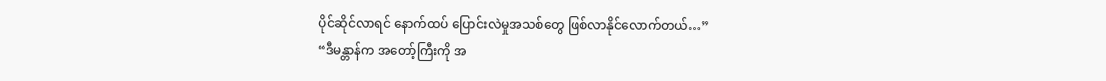ပိုင်ဆိုင်လာရင် နောက်ထပ် ပြောင်းလဲမှုအသစ်တွေ ဖြစ်လာနိုင်လောက်တယ်…”
“ဒီမန္တာန်က အတော့်ကြီးကို အ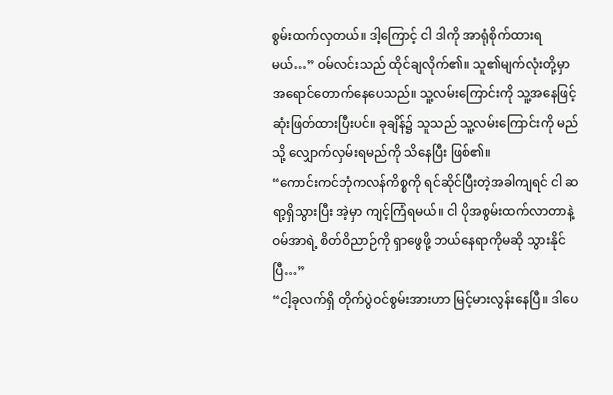စွမ်းထက်လှတယ်။ ဒါ့ကြောင့် ငါ ဒါကို အာရုံစိုက်ထားရမယ်…” ဝမ်လင်းသည် ထိုင်ချလိုက်၏။ သူ၏မျက်လုံးတို့မှာ အရောင်တောက်နေပေသည်။ သူ့လမ်းကြောင်းကို သူ့အနေဖြင့် ဆုံးဖြတ်ထားပြီးပင်။ ခုချိန်၌ သူသည် သူ့လမ်းကြောင်းကို မည်သို့ လျှောက်လှမ်းရမည်ကို သိနေပြီး ဖြစ်၏။
“ကောင်းကင်ဘုံကလန်ကိစ္စကို ရင်ဆိုင်ပြီးတဲ့အခါကျရင် ငါ ဆရာ့ရှိသွားပြီး အဲ့မှာ ကျင့်ကြံရမယ်။ ငါ ပိုအစွမ်းထက်လာတာနဲ့ ဝမ်အာရဲ့ စိတ်ဝိညာဉ်ကို ရှာဖွေဖို့ ဘယ်နေရာကိုမဆို သွားနိုင်ပြီ…”
“ငါ့ခုလက်ရှိ တိုက်ပွဲဝင်စွမ်းအားဟာ မြင့်မားလွန်းနေပြီ။ ဒါပေ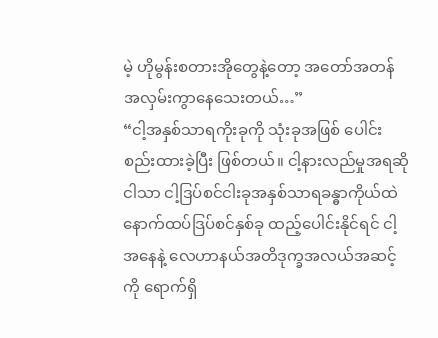မဲ့ ဟိုမွန်းစတားအိုတွေနဲ့တော့ အတော်အတန် အလှမ်းကွာနေသေးတယ်…”
“ငါ့အနှစ်သာရကိုးခုကို သုံးခုအဖြစ် ပေါင်းစည်းထားခဲ့ပြီး ဖြစ်တယ်။ ငါ့နားလည်မှုအရဆို ငါသာ ငါ့ဒြပ်စင်ငါးခုအနှစ်သာရခန္ဓာကိုယ်ထဲ နောက်ထပ်ဒြပ်စင်နှစ်ခု ထည့်ပေါင်းနိုင်ရင် ငါ့အနေနဲ့ လေဟာနယ်အတိဒုက္ခအလယ်အဆင့်ကို ရောက်ရှိ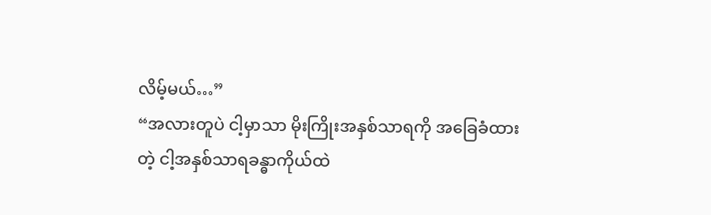လိမ့်မယ်…”
“အလားတူပဲ ငါ့မှာသာ မိုးကြိုးအနှစ်သာရကို အခြေခံထားတဲ့ ငါ့အနှစ်သာရခန္ဓာကိုယ်ထဲ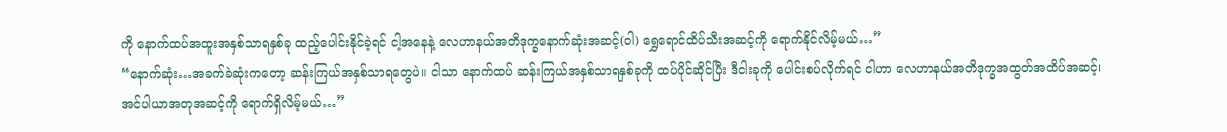ကို နောက်ထပ်အထူးအနှစ်သာရနှစ်ခု ထည့်ပေါင်းနိုင်ခဲ့ရင် ငါ့အနေနဲ့ လေဟာနယ်အတိဒုက္ခနောက်ဆုံးအဆင့်(ဝါ) ရွှေရောင်ထိပ်သီးအဆင့်ကို ရောက်နိုင်လိမ့်မယ်…”
“နောက်ဆုံး…အခက်ခဲဆုံးကတော့ ဆန်းကြယ်အနှစ်သာရတွေပဲ။ ငါသာ နောက်ထပ် ဆန်းကြယ်အနှစ်သာရနှစ်ခုကို ထပ်ပိုင်ဆိုင်ပြီး ဒီငါးခုကို ပေါင်းစပ်လိုက်ရင် ငါဟာ လေဟာနယ်အတိဒုက္ခအထွတ်အထိပ်အဆင့်၊ အင်ပါယာအတုအဆင့်ကို ရောက်ရှိလိမ့်မယ်…”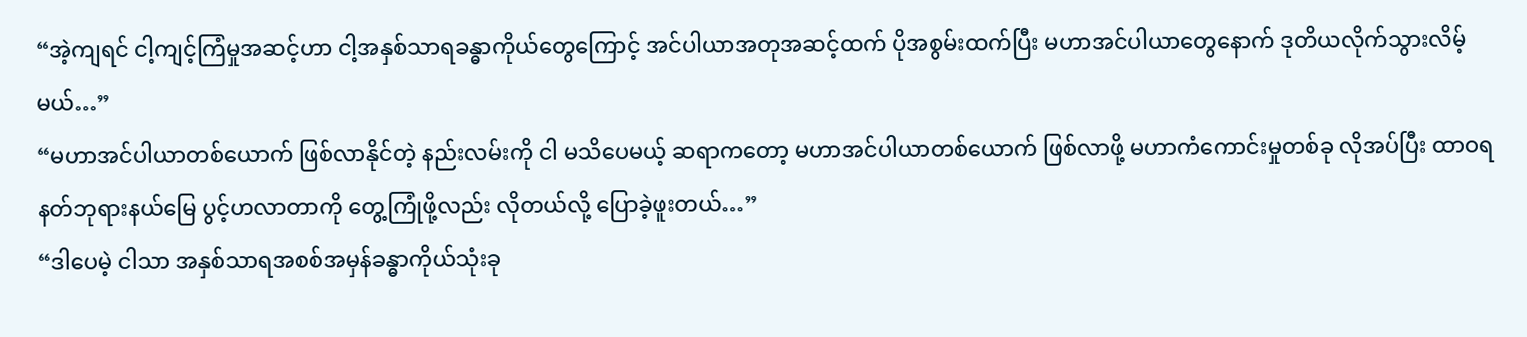“အဲ့ကျရင် ငါ့ကျင့်ကြံမှုအဆင့်ဟာ ငါ့အနှစ်သာရခန္ဓာကိုယ်တွေကြောင့် အင်ပါယာအတုအဆင့်ထက် ပိုအစွမ်းထက်ပြီး မဟာအင်ပါယာတွေနောက် ဒုတိယလိုက်သွားလိမ့်မယ်…”
“မဟာအင်ပါယာတစ်ယောက် ဖြစ်လာနိုင်တဲ့ နည်းလမ်းကို ငါ မသိပေမယ့် ဆရာကတော့ မဟာအင်ပါယာတစ်ယောက် ဖြစ်လာဖို့ မဟာကံကောင်းမှုတစ်ခု လိုအပ်ပြီး ထာဝရနတ်ဘုရားနယ်မြေ ပွင့်ဟလာတာကို တွေ့ကြုံဖို့လည်း လိုတယ်လို့ ပြောခဲ့ဖူးတယ်…”
“ဒါပေမဲ့ ငါသာ အနှစ်သာရအစစ်အမှန်ခန္ဓာကိုယ်သုံးခု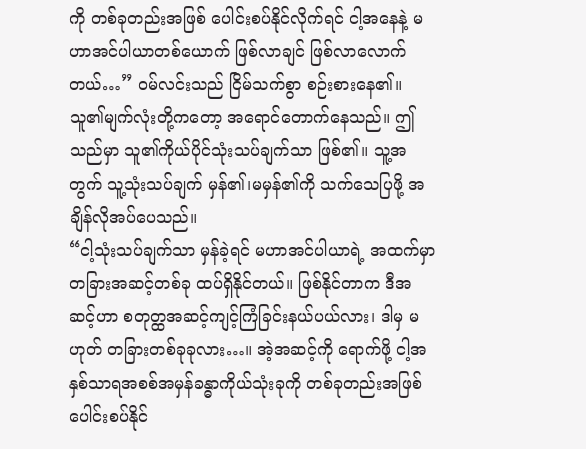ကို တစ်ခုတည်းအဖြစ် ပေါင်းစပ်နိုင်လိုက်ရင် ငါ့အနေနဲ့ မဟာအင်ပါယာတစ်ယောက် ဖြစ်လာချင် ဖြစ်လာလောက်တယ်…” ဝမ်လင်းသည် ငြိမ်သက်စွာ စဉ်းစားနေ၏။ သူ၏မျက်လုံးတို့ကတော့ အရောင်တောက်နေသည်။ ဤသည်မှာ သူ၏ကိုယ်ပိုင်သုံးသပ်ချက်သာ ဖြစ်၏။ သူ့အတွက် သူ့သုံးသပ်ချက် မှန်၏၊မမှန်၏ကို သက်သေပြဖို့ အချိန်လိုအပ်ပေသည်။
“ငါ့သုံးသပ်ချက်သာ မှန်ခဲ့ရင် မဟာအင်ပါယာရဲ့ အထက်မှာ တခြားအဆင့်တစ်ခု ထပ်ရှိနိုင်တယ်။ ဖြစ်နိုင်တာက ဒီအဆင့်ဟာ စတုတ္ထအဆင့်ကျင့်ကြံခြင်းနယ်ပယ်လား၊ ဒါမှ မဟုတ် တခြားတစ်ခုခုလား…။ အဲ့အဆင့်ကို ရောက်ဖို့ ငါ့အနှစ်သာရအစစ်အမှန်ခန္ဓာကိုယ်သုံးခုကို တစ်ခုတည်းအဖြစ် ပေါင်းစပ်နိုင်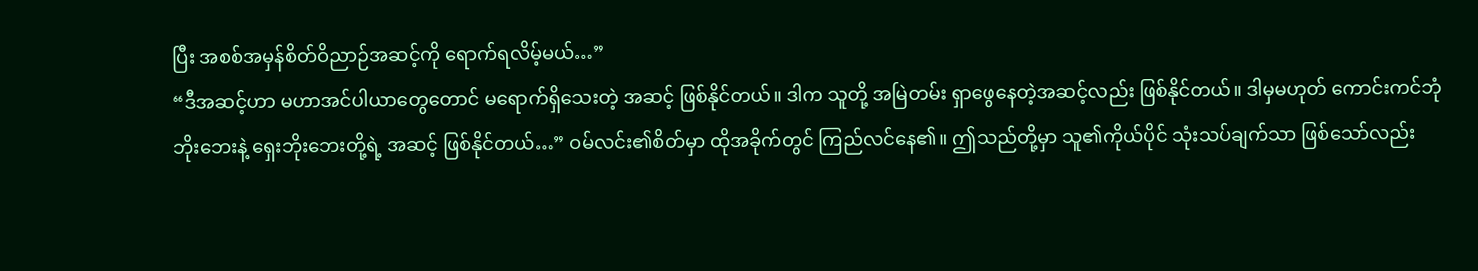ပြီး အစစ်အမှန်စိတ်ဝိညာဉ်အဆင့်ကို ရောက်ရလိမ့်မယ်…”
“ဒီအဆင့်ဟာ မဟာအင်ပါယာတွေတောင် မရောက်ရှိသေးတဲ့ အဆင့် ဖြစ်နိုင်တယ်။ ဒါက သူတို့ အမြဲတမ်း ရှာဖွေနေတဲ့အဆင့်လည်း ဖြစ်နိုင်တယ်။ ဒါမှမဟုတ် ကောင်းကင်ဘုံဘိုးဘေးနဲ့ ရှေးဘိုးဘေးတို့ရဲ့ အဆင့် ဖြစ်နိုင်တယ်…” ဝမ်လင်း၏စိတ်မှာ ထိုအခိုက်တွင် ကြည်လင်နေ၏။ ဤသည်တို့မှာ သူ၏ကိုယ်ပိုင် သုံးသပ်ချက်သာ ဖြစ်သော်လည်း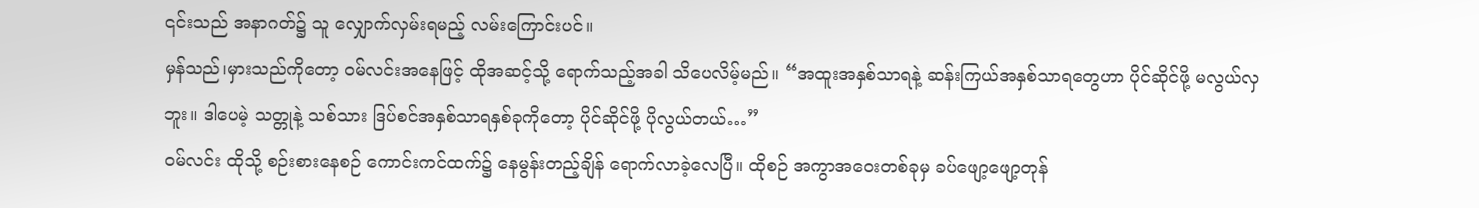၎င်းသည် အနာဂတ်၌ သူ လျှောက်လှမ်းရမည့် လမ်းကြောင်းပင်။
မှန်သည်၊မှားသည်ကိုတော့ ဝမ်လင်းအနေဖြင့် ထိုအဆင့်သို့ ရောက်သည့်အခါ သိပေလိမ့်မည်။ “အထူးအနှစ်သာရနဲ့ ဆန်းကြယ်အနှစ်သာရတွေဟာ ပိုင်ဆိုင်ဖို့ မလွယ်လှဘူး။ ဒါပေမဲ့ သတ္တုနဲ့ သစ်သား ဒြပ်စင်အနှစ်သာရနှစ်ခုကိုတော့ ပိုင်ဆိုင်ဖို့ ပိုလွယ်တယ်…”
ဝမ်လင်း ထိုသို့ စဉ်းစားနေစဉ် ကောင်းကင်ထက်၌ နေမွန်းတည့်ချိန် ရောက်လာခဲ့လေပြီ။ ထိုစဉ် အကွာအဝေးတစ်ခုမှ ခပ်ဖျော့ဖျော့တုန်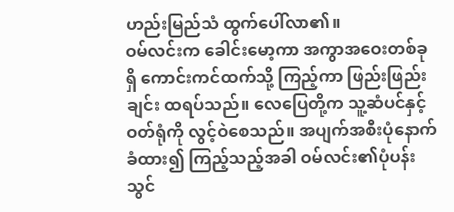ဟည်းမြည်သံ ထွက်ပေါ်လာ၏။
ဝမ်လင်းက ခေါင်းမော့ကာ အကွာအဝေးတစ်ခုရှိ ကောင်းကင်ထက်သို့ ကြည့်ကာ ဖြည်းဖြည်းချင်း ထရပ်သည်။ လေပြေတို့က သူ့ဆံပင်နှင့်ဝတ်ရုံကို လွင့်ဝဲစေသည်။ အပျက်အစီးပုံနောက်ခံထား၍ ကြည့်သည့်အခါ ဝမ်လင်း၏ပုံပန်းသွင်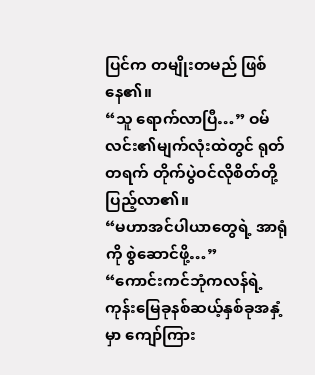ပြင်က တမျိုးတမည် ဖြစ်နေ၏။
“သူ ရောက်လာပြီ…” ဝမ်လင်း၏မျက်လုံးထဲတွင် ရုတ်တရက် တိုက်ပွဲဝင်လိုစိတ်တို့ ပြည့်လာ၏။
“မဟာအင်ပါယာတွေရဲ့ အာရုံကို စွဲဆောင်ဖို့…”
“ကောင်းကင်ဘုံကလန်ရဲ့ ကုန်းမြေခုနစ်ဆယ့်နှစ်ခုအနှံ့မှာ ကျော်ကြား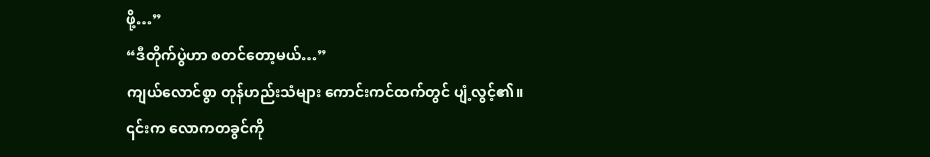ဖို့…”
“ဒီတိုက်ပွဲဟာ စတင်တော့မယ်…”
ကျယ်လောင်စွာ တုန်ဟည်းသံများ ကောင်းကင်ထက်တွင် ပျံ့လွင့်၏။ ၎င်းက လောကတခွင်ကို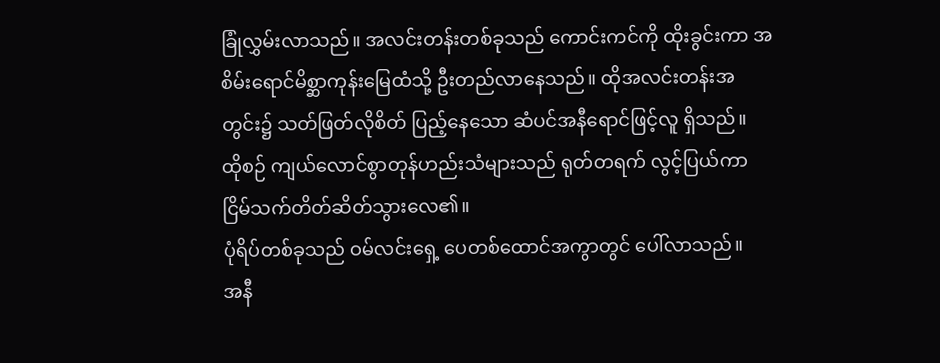ခြုံလွှမ်းလာသည်။ အလင်းတန်းတစ်ခုသည် ကောင်းကင်ကို ထိုးခွင်းကာ အစိမ်းရောင်မိစ္ဆာကုန်းမြေထံသို့ ဦးတည်လာနေသည်။ ထိုအလင်းတန်းအတွင်း၌ သတ်ဖြတ်လိုစိတ် ပြည့်နေသော ဆံပင်အနီရောင်ဖြင့်လူ ရှိသည်။
ထိုစဉ် ကျယ်လောင်စွာတုန်ဟည်းသံများသည် ရုတ်တရက် လွင့်ပြယ်ကာ ငြိမ်သက်တိတ်ဆိတ်သွားလေ၏။
ပုံရိပ်တစ်ခုသည် ဝမ်လင်းရှေ့ ပေတစ်ထောင်အကွာတွင် ပေါ်လာသည်။
အနီ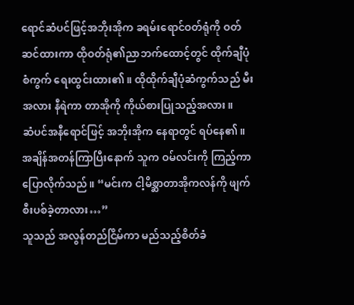ရောင်ဆံပင်ဖြင့်အဘိုးအိုက ခရမ်းရောင်ဝတ်ရုံကို ဝတ်ဆင်ထားကာ ထိုဝတ်ရုံ၏ညာဘက်ထောင့်တွင် ထိုက်ချီပုံစံကွက် ရေးထွင်းထား၏။ ထိုထိုက်ချီပုံဆံကွက်သည် မီးအလား နီရဲကာ တာအိုကို ကိုယ်စားပြုသည့်အလား။
ဆံပင်အနီရောင်ဖြင့် အဘိုးအိုက နေရာတွင် ရပ်နေ၏။ အချိန်အတန်ကြာပြီးနောက် သူက ဝမ်လင်းကို ကြည့်ကာ ပြောလိုက်သည်။ “မင်းက ငါ့မိစ္ဆာတာအိုကလန်ကို ဖျက်စီးပစ်ခဲ့တာလား…”
သူသည် အလွန်တည်ငြိမ်ကာ မည်သည့်စိတ်ခံ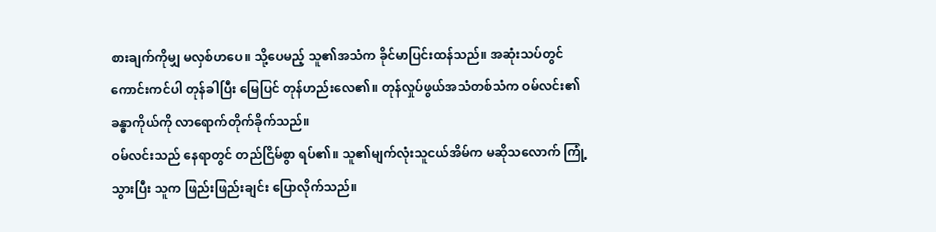စားချက်ကိုမျှ မလှစ်ဟပေ။ သို့ပေမည့် သူ၏အသံက ခိုင်မာပြင်းထန်သည်။ အဆုံးသပ်တွင် ကောင်းကင်ပါ တုန်ခါပြီး မြေပြင် တုန်ဟည်းလေ၏။ တုန်လှုပ်ဖွယ်အသံတစ်သံက ဝမ်လင်း၏ခန္ဓာကိုယ်ကို လာရောက်တိုက်ခိုက်သည်။
ဝမ်လင်းသည် နေရာတွင် တည်ငြိမ်စွာ ရပ်၏။ သူ၏မျက်လုံးသူငယ်အိမ်က မဆိုသလောက် ကြုံ့သွားပြီး သူက ဖြည်းဖြည်းချင်း ပြောလိုက်သည်။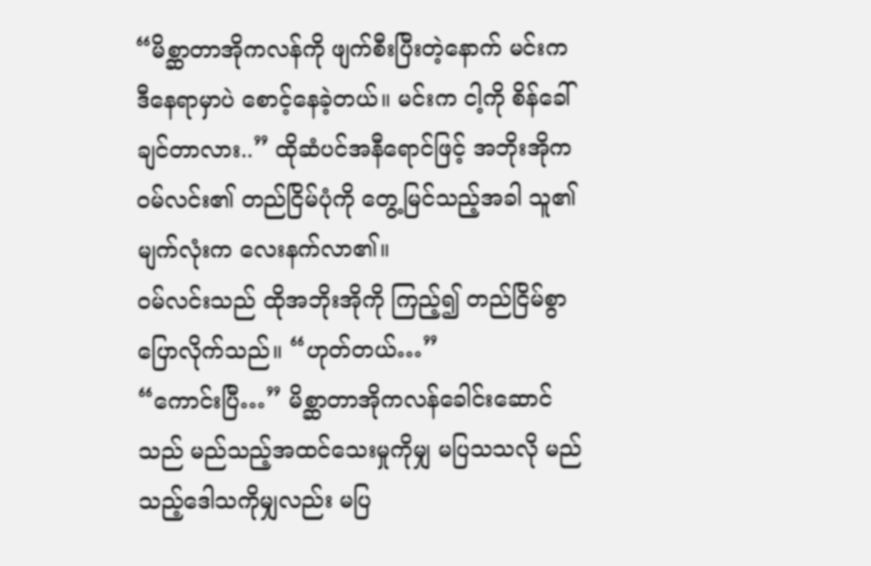“မိစ္ဆာတာအိုကလန်ကို ဖျက်စီးပြီးတဲ့နောက် မင်းက ဒီနေရာမှာပဲ စောင့်နေခဲ့တယ်။ မင်းက ငါ့ကို စိန်ခေါ်ချင်တာလား..” ထိုဆံပင်အနီရောင်ဖြင့် အဘိုးအိုက ဝမ်လင်း၏ တည်ငြိမ်ပုံကို တွေ့မြင်သည့်အခါ သူ၏မျက်လုံးက လေးနက်လာ၏။
ဝမ်လင်းသည် ထိုအဘိုးအိုကို ကြည့်၍ တည်ငြိမ်စွာ ပြောလိုက်သည်။ “ဟုတ်တယ်…”
“ကောင်းပြီ…” မိစ္ဆာတာအိုကလန်ခေါင်းဆောင်သည် မည်သည့်အထင်သေးမှုကိုမျှ မပြသသလို မည်သည့်ဒေါသကိုမျှလည်း မပြ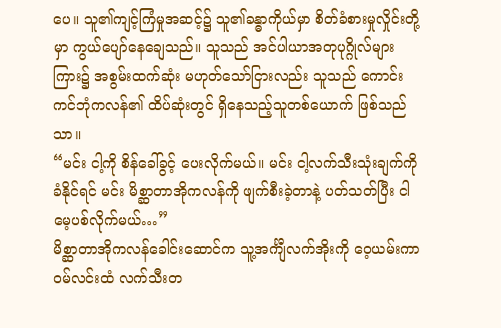ပေ။ သူ၏ကျင့်ကြံမှုအဆင့်၌ သူ၏ခန္ဓာကိုယ်မှာ စိတ်ခံစားမှုလှိုင်းတို့မှာ ကွယ်ပျော်နေချေသည်။ သူသည် အင်ပါယာအတုပုဂ္ဂိုလ်များကြား၌ အစွမ်းထက်ဆုံး မဟုတ်သော်ငြားလည်း သူသည် ကောင်းကင်ဘုံကလန်၏ ထိပ်ဆုံးတွင် ရှိနေသည့်သူတစ်ယောက် ဖြစ်သည်သာ။
“မင်း ငါ့ကို စိန်ခေါ်ခွင့် ပေးလိုက်မယ်။ မင်း ငါ့လက်သီးသုံးချက်ကို ခံနိုင်ရင် မင်း မိစ္ဆာတာအိုကလန်ကို ဖျက်စီးခဲ့တာနဲ့ ပတ်သတ်ပြီး ငါ မေ့ပစ်လိုက်မယ်…”
မိစ္ဆာတာအိုကလန်ခေါင်းဆောင်က သူ့အင်္ကျီလက်အိုးကို ဝေ့ယမ်းကာ ဝမ်လင်းထံ လက်သီးတ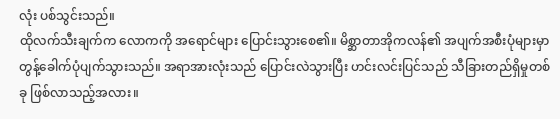လုံး ပစ်သွင်းသည်။
ထိုလက်သီးချက်က လောကကို အရောင်များ ပြောင်းသွားစေ၏။ မိစ္ဆာတာအိုကလန်၏ အပျက်အစီးပုံများမှာ တွန့်ခေါက်ပုံပျက်သွားသည်။ အရာအားလုံးသည် ပြောင်းလဲသွားပြီး ဟင်းလင်းပြင်သည် သီခြားတည်ရှိမှုတစ်ခု ဖြစ်လာသည့်အလား။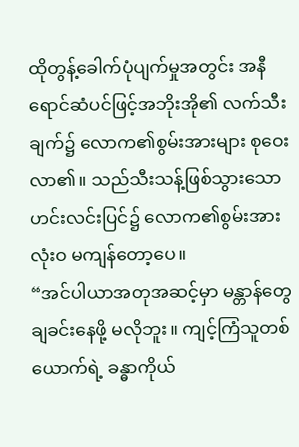ထိုတွန့်ခေါက်ပုံပျက်မှုအတွင်း အနီရောင်ဆံပင်ဖြင့်အဘိုးအို၏ လက်သီးချက်၌ လောက၏စွမ်းအားများ စုဝေးလာ၏။ သည်သီးသန့်ဖြစ်သွားသော ဟင်းလင်းပြင်၌ လောက၏စွမ်းအား လုံးဝ မကျန်တော့ပေ။
“အင်ပါယာအတုအဆင့်မှာ မန္တာန်တွေ ချခင်းနေဖို့ မလိုဘူး။ ကျင့်ကြံသူတစ်ယောက်ရဲ့ ခန္ဓာကိုယ်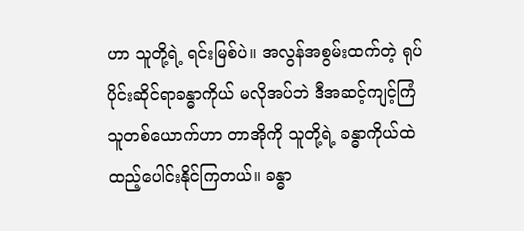ဟာ သူတို့ရဲ့ ရင်းမြစ်ပဲ။ အလွန်အစွမ်းထက်တဲ့ ရုပ်ပိုင်းဆိုင်ရာခန္ဓာကိုယ် မလိုအပ်ဘဲ ဒီအဆင့်ကျင့်ကြံသူတစ်ယောက်ဟာ တာအိုကို သူတို့ရဲ့ ခန္ဓာကိုယ်ထဲ ထည့်ပေါင်းနိုင်ကြတယ်။ ခန္ဓာ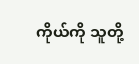ကိုယ်ကို သူတို့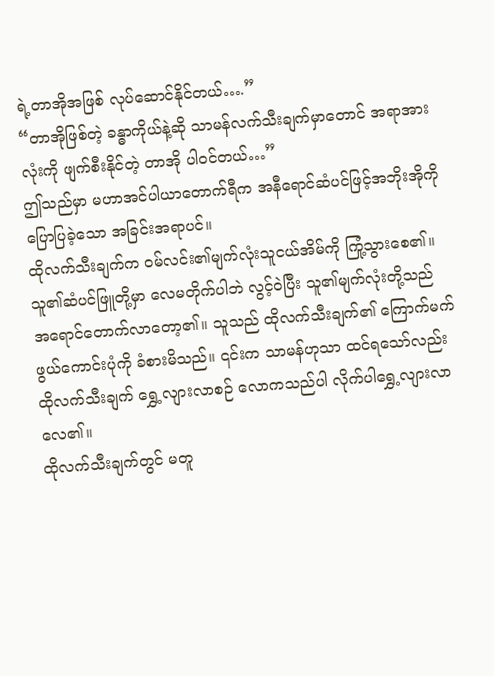ရဲ့တာအိုအဖြစ် လုပ်ဆောင်နိုင်တယ်….”
“တာအိုဖြစ်တဲ့ ခန္ဓာကိုယ်နဲ့ဆို သာမန်လက်သီးချက်မှာတောင် အရာအားလုံးကို ဖျက်စီးနိုင်တဲ့ တာအို ပါဝင်တယ်…”
ဤသည်မှာ မဟာအင်ပါယာတောက်ရီက အနီရောင်ဆံပင်ဖြင့်အဘိုးအိုကို ပြောပြခဲ့သော အခြင်းအရာပင်။
ထိုလက်သီးချက်က ဝမ်လင်း၏မျက်လုံးသူငယ်အိမ်ကို ကြုံ့သွားစေ၏။ သူ၏ဆံပင်ဖြူတို့မှာ လေမတိုက်ပါဘဲ လွင့်ဝဲပြီး သူ၏မျက်လုံးတို့သည် အရောင်တောက်လာတော့၏။ သူသည် ထိုလက်သီးချက်၏ ကြောက်မက်ဖွယ်ကောင်းပုံကို ခံစားမိသည်။ ၎င်းက သာမန်ဟုသာ ထင်ရသော်လည်း ထိုလက်သီးချက် ရွှေ့လျားလာစဉ် လောကသည်ပါ လိုက်ပါရွှေ့လျားလာလေ၏။
ထိုလက်သီးချက်တွင် မတူ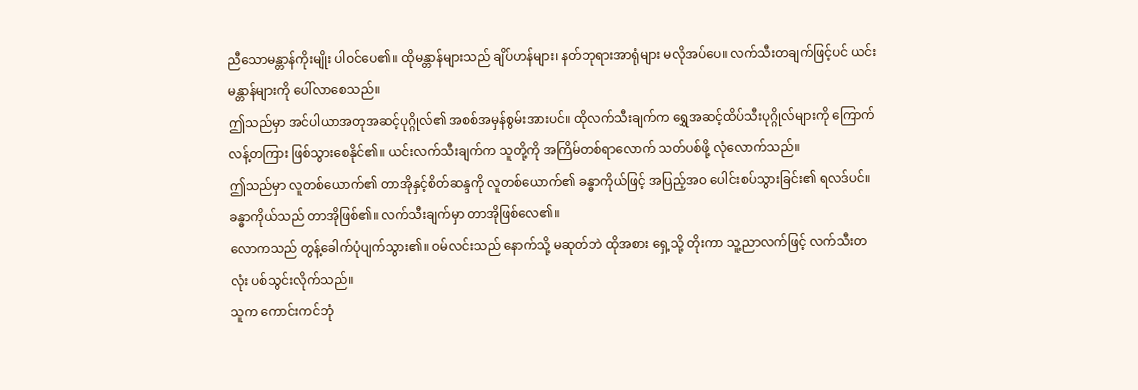ညီသောမန္တာန်ကိုးမျိုး ပါဝင်ပေ၏။ ထိုမန္တာန်များသည် ချိပ်ဟန်များ၊ နတ်ဘုရားအာရုံများ မလိုအပ်ပေ။ လက်သီးတချက်ဖြင့်ပင် ယင်းမန္တာန်များကို ပေါ်လာစေသည်။
ဤသည်မှာ အင်ပါယာအတုအဆင့်ပုဂ္ဂိုလ်၏ အစစ်အမှန်စွမ်းအားပင်။ ထိုလက်သီးချက်က ရွှေအဆင့်ထိပ်သီးပုဂ္ဂိုလ်များကို ကြောက်လန့်တကြား ဖြစ်သွားစေနိုင်၏။ ယင်းလက်သီးချက်က သူတို့ကို အကြိမ်တစ်ရာလောက် သတ်ပစ်ဖို့ လုံလောက်သည်။
ဤသည်မှာ လူတစ်ယောက်၏ တာအိုနှင့်စိတ်ဆန္ဒကို လူတစ်ယောက်၏ ခန္ဓာကိုယ်ဖြင့် အပြည့်အဝ ပေါင်းစပ်သွားခြင်း၏ ရလဒ်ပင်။ ခန္ဓာကိုယ်သည် တာအိုဖြစ်၏။ လက်သီးချက်မှာ တာအိုဖြစ်လေ၏။
လောကသည် တွန့်ခေါက်ပုံပျက်သွား၏။ ဝမ်လင်းသည် နောက်သို့ မဆုတ်ဘဲ ထိုအစား ရှေ့သို့ တိုးကာ သူ့ညာလက်ဖြင့် လက်သီးတလုံး ပစ်သွင်းလိုက်သည်။
သူက ကောင်းကင်ဘုံ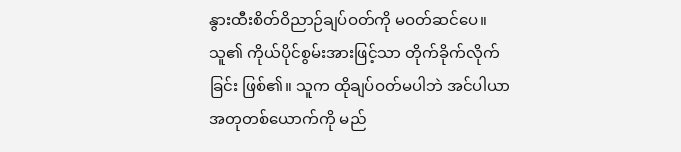နွားထီးစိတ်ဝိညာဉ်ချပ်ဝတ်ကို မဝတ်ဆင်ပေ။ သူ၏ ကိုယ်ပိုင်စွမ်းအားဖြင့်သာ တိုက်ခိုက်လိုက်ခြင်း ဖြစ်၏။ သူက ထိုချပ်ဝတ်မပါဘဲ အင်ပါယာအတုတစ်ယောက်ကို မည်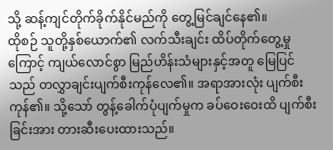သို့ ဆန့်ကျင်တိုက်ခိုက်နိုင်မည်ကို တွေ့မြင်ချင်နေ၏။
ထိုစဉ် သူတို့နှစ်ယောက်၏ လက်သီးချင်း ထိပ်တိုက်တွေ့မှုကြောင့် ကျယ်လောင်စွာ မြည်ဟိန်းသံများနှင့်အတူ မြေပြင်သည် တလွှာချင်းပျက်စီးကုန်လေ၏။ အရာအားလုံး ပျက်စီးကုန်၏။ သို့သော် တွန့်ခေါက်ပုံပျက်မှုက ခပ်ဝေးဝေးထိ ပျက်စီးခြင်းအား တားဆီးပေးထားသည်။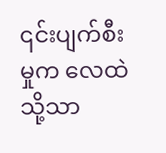၎င်းပျက်စီးမှုက လေထဲသို့သာ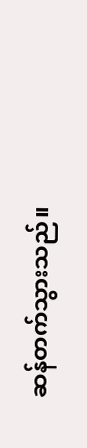ဆန်တက်သွားသည်။